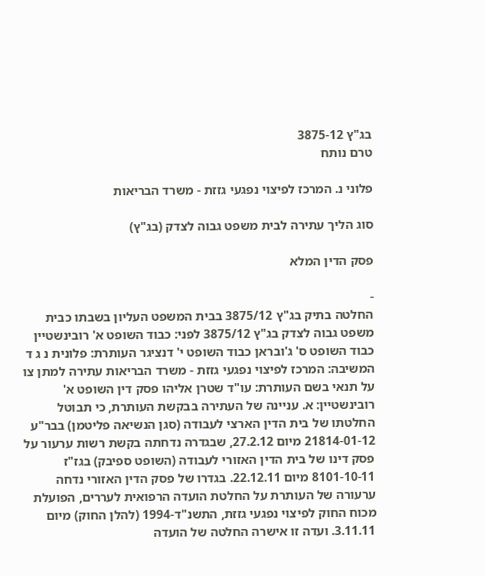בג"ץ 3875-12
טרם נותח

פלוני נ. המרכז לפיצוי נפגעי גזזת - משרד הבריאות

סוג הליך עתירה לבית משפט גבוה לצדק (בג"ץ)

פסק הדין המלא

-
החלטה בתיק בג"ץ 3875/12 בבית המשפט העליון בשבתו כבית משפט גבוה לצדק בג"ץ 3875/12 לפני: כבוד השופט א' רובינשטיין כבוד השופט ס' ג'ובראן כבוד השופט י' דנציגר העותרת: פלונית נ ג ד המשיבה: המרכז לפיצוי נפגעי גזזת - משרד הבריאות עתירה למתן צו על תנאי בשם העותרת: עו"ד שטרן אליהו פסק דין השופט א' רובינשטיין: א. עניינה של העתירה בבקשת העותרת, כי תבוטל החלטתו של בית הדין הארצי לעבודה (סגן הנשיאה פליטמן) בבר"ע 21814-01-12 מיום 27.2.12, שבגדרה נדחתה בקשת רשות ערעור על פסק דינו של בית הדין האזורי לעבודה (השופט ספיבק) בגז"ז 8101-10-11 מיום 22.12.11. בגדרו של פסק הדין האזורי נדחה ערעורה של העותרת על החלטת הועדה הרפואית לעררים, הפועלת מכוח החוק לפיצוי נפגעי גזזת, התשנ"ד-1994 (להלן החוק) מיום 3.11.11. ועדה זו אישרה החלטה של הועדה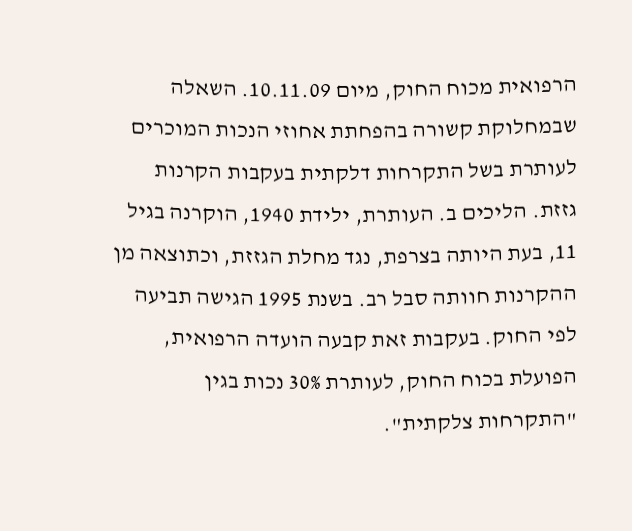הרפואית מכוח החוק, מיום 10.11.09. השאלה שבמחלוקת קשורה בהפחתת אחוזי הנכות המוכרים לעותרת בשל התקרחות דלקתית בעקבות הקרנות גזזת. הליכים ב. העותרת, ילידת 1940, הוקרנה בגיל 11, בעת היותה בצרפת, נגד מחלת הגזזת, וכתוצאה מן ההקרנות חוותה סבל רב. בשנת 1995 הגישה תביעה לפי החוק. בעקבות זאת קבעה הועדה הרפואית, הפועלת בכוח החוק, לעותרת 30% נכות בגין "התקרחות צלקתית".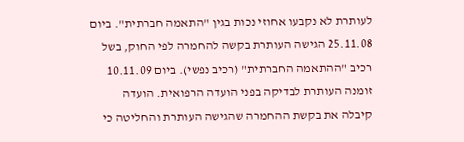לעותרת לא נקבעו אחוזי נכות בגין "התאמה חברתית". ביום 25.11.08 הגישה העותרת בקשה להחמרה לפי החוק, בשל רכיב "ההתאמה החברתית" (רכיב נפשי). ביום 10.11.09 זומנה העותרת לבדיקה בפני הועדה הרפואית. הועדה קיבלה את בקשת ההחמרה שהגישה העותרת והחליטה כי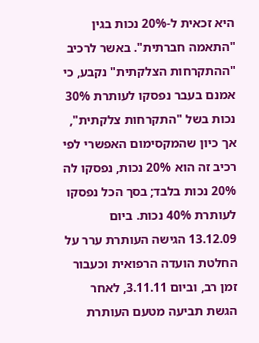היא זכאית ל-20% נכות בגין "התאמה חברתית". באשר לרכיב "ההתקרחות הצלקתית" נקבע, כי אמנם בעבר נפסקו לעותרת 30% נכות בשל "התקרחות צלקתית", אך כיון שהמקסימום האפשרי לפי רכיב זה הוא 20% נכות, נפסקו לה 20% נכות בלבד; בסך הכל נפסקו לעותרת 40% נכות. ביום 13.12.09 הגישה העותרת ערר על החלטת הועדה הרפואית וכעבור זמן רב, וביום 3.11.11, לאחר הגשת תביעה מטעם העותרת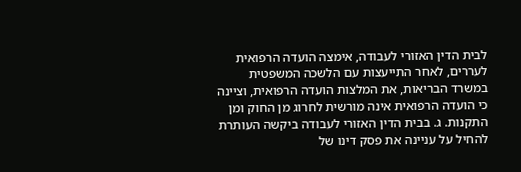לבית הדין האזורי לעבודה, אימצה הועדה הרפואית לעררים, לאחר התייעצות עם הלשכה המשפטית במשרד הבריאות, את המלצות הועדה הרפואית, וציינה כי הועדה הרפואית אינה מורשית לחרוג מן החוק ומן התקנות. ג. בבית הדין האזורי לעבודה ביקשה העותרת להחיל על עניינה את פסק דינו של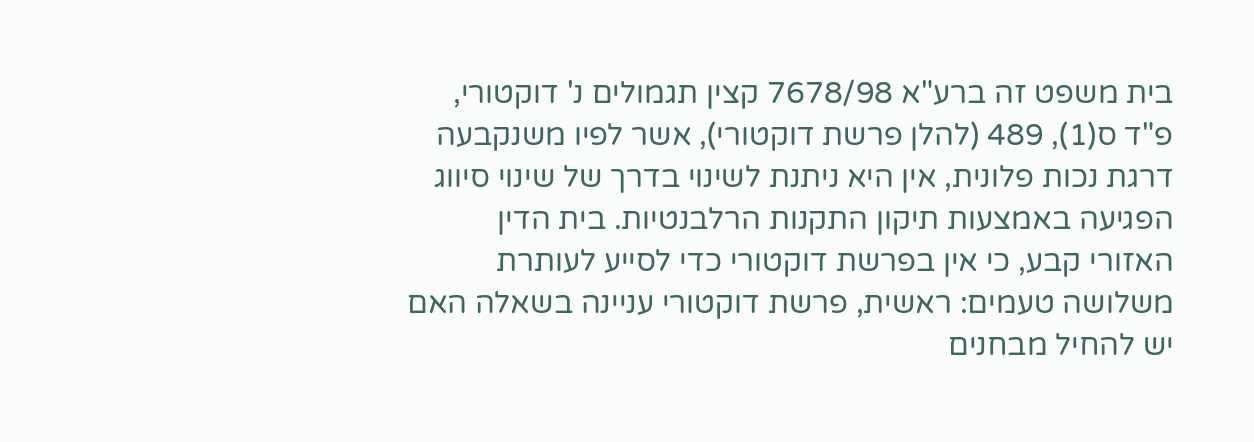בית משפט זה ברע"א 7678/98 קצין תגמולים נ' דוקטורי, פ"ד ס(1), 489 (להלן פרשת דוקטורי), אשר לפיו משנקבעה דרגת נכות פלונית, אין היא ניתנת לשינוי בדרך של שינוי סיווג הפגיעה באמצעות תיקון התקנות הרלבנטיות. בית הדין האזורי קבע, כי אין בפרשת דוקטורי כדי לסייע לעותרת משלושה טעמים: ראשית, פרשת דוקטורי עניינה בשאלה האם יש להחיל מבחנים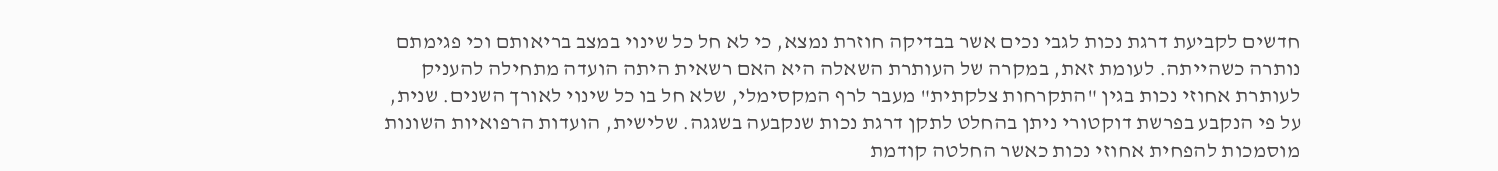חדשים לקביעת דרגת נכות לגבי נכים אשר בבדיקה חוזרת נמצא, כי לא חל כל שינוי במצב בריאותם וכי פגימתם נותרה כשהייתה. לעומת זאת, במקרה של העותרת השאלה היא האם רשאית היתה הועדה מתחילה להעניק לעותרת אחוזי נכות בגין "התקרחות צלקתית" מעבר לרף המקסימלי, שלא חל בו כל שינוי לאורך השנים. שנית, על פי הנקבע בפרשת דוקטורי ניתן בהחלט לתקן דרגת נכות שנקבעה בשגגה. שלישית, הועדות הרפואיות השונות מוסמכות להפחית אחוזי נכות כאשר החלטה קודמת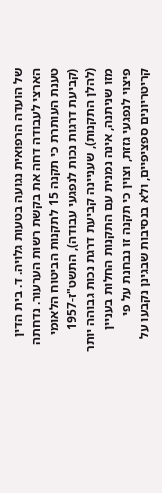של הועדה הרפואית נגועה בטעות גלויה. ד. בית הדין הארצי לעבודה דחה את בקשת רשות הערעור. נדחתה טענת העותרת כי תקנה 15 לתקנות הביטוח הלאומי (קביעת דרגות נכות לנפגעי עבודה), התשט"ז-1957 (להלן התקנות), שעניינה קביעת דרגת נכות גבוהה יותר מזו שניתנה, אינה נמנית עם התקנות החלות בעניין פיצוי לנפגעי גזזת, וצוין כי תקנה זו נבחנת על פי קריטריונים ספציפיים, ולא בנסיבות שבגינן נקבעו על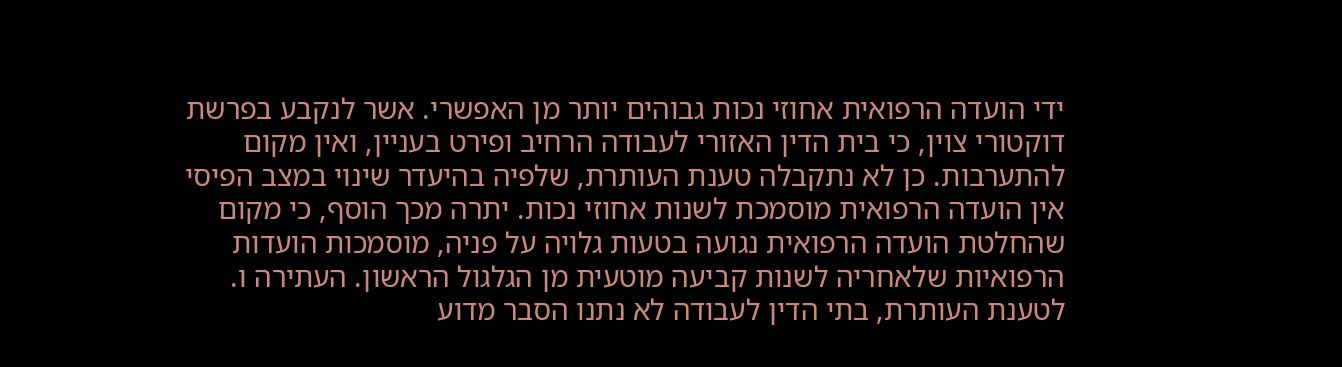ידי הועדה הרפואית אחוזי נכות גבוהים יותר מן האפשרי. אשר לנקבע בפרשת דוקטורי צוין, כי בית הדין האזורי לעבודה הרחיב ופירט בעניין, ואין מקום להתערבות. כן לא נתקבלה טענת העותרת, שלפיה בהיעדר שינוי במצב הפיסי אין הועדה הרפואית מוסמכת לשנות אחוזי נכות. יתרה מכך הוסף, כי מקום שהחלטת הועדה הרפואית נגועה בטעות גלויה על פניה, מוסמכות הועדות הרפואיות שלאחריה לשנות קביעה מוטעית מן הגלגול הראשון. העתירה ו. לטענת העותרת, בתי הדין לעבודה לא נתנו הסבר מדוע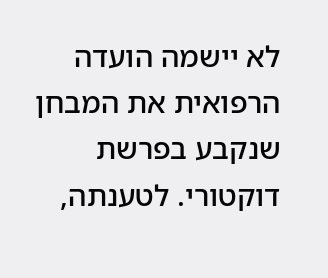לא יישמה הועדה הרפואית את המבחן שנקבע בפרשת דוקטורי. לטענתה,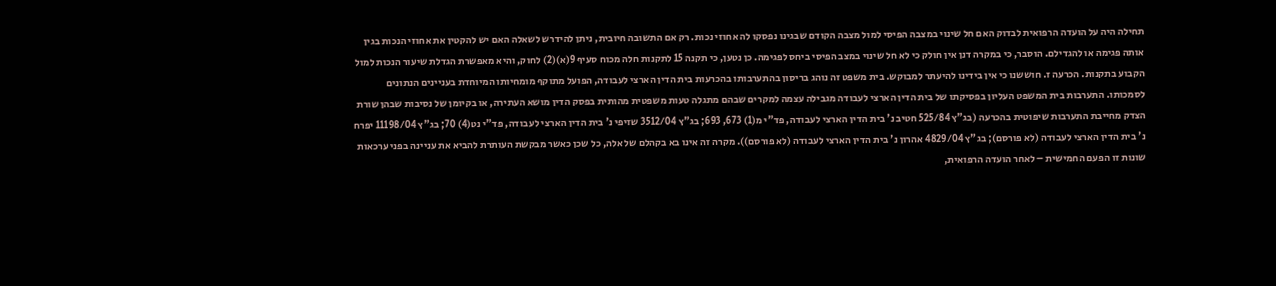תחילה היה על הועדה הרפואית לבדוק האם חל שינוי במצבה הפיסי למול מצבה הקודם שבגינו נפסקו לה אחוזי נכות. רק אם התשובה חיובית, ניתן להידרש לשאלה האם יש להקטין את אחוזי הנכות בגין אותה פגימה או להגדילם. הוסבר, כי במקרה דנן אין חולק כי לא חל שינוי במצב הפיסי ביחס לפגימה. כן נטען, כי תקנה 15 לתקנות חלה מכוח סעיף 9(א)(2) לחוק, והיא מאפשרת הגדלת שיעור הנכות למול הקבוע בתקנות. הכרעה ז. חוששנו כי אין בידינו להיעתר למבוקש. בית משפט זה נוהג בריסון בהתערבותו בהכרעות בית הדין הארצי לעבודה, הפועל מתוקף מומחיותו המיוחדת בעניינים הנתונים לסמכותו. התערבות בית המשפט העליון בפסיקתו של בית הדין הארצי לעבודה מגבילה עצמה למקרים שבהם מתגלה טעות משפטית מהותית בפסק הדין מושא העתירה, או בקיומן של נסיבות שבהן שורת הצדק מחייבת התערבות שיפוטית בהכרעה (בג"ץ 525/84 חטיב נ' בית הדין הארצי לעבודה, פד"י מ(1) 673, 693; בג"ץ 3512/04 שזיפי נ' בית הדין הארצי לעבודה, פד"י נט(4) 70; בג"ץ 11198/04 יפרח נ' בית הדין הארצי לעבודה (לא פורסם); בג"ץ 4829/04 אהרון נ' בית הדין הארצי לעבודה (לא פורסם)). מקרה זה אינו בא בקהלם של אלה, כל שכן כאשר מבקשת העותרת להביא את עניינה בפני ערכאות שונות זו הפעם החמישית – לאחר הועדה הרפואית,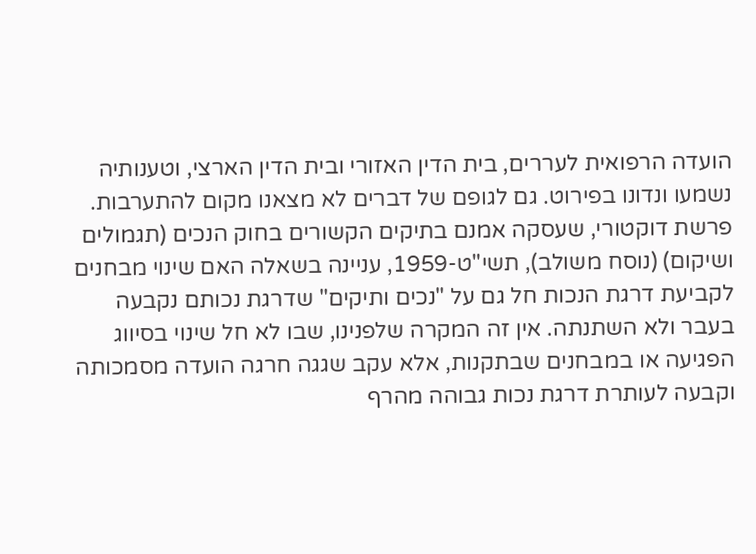הועדה הרפואית לעררים, בית הדין האזורי ובית הדין הארצי, וטענותיה נשמעו ונדונו בפירוט. גם לגופם של דברים לא מצאנו מקום להתערבות. פרשת דוקטורי, שעסקה אמנם בתיקים הקשורים בחוק הנכים (תגמולים ושיקום) (נוסח משולב), תשי"ט-1959, עניינה בשאלה האם שינוי מבחנים לקביעת דרגת הנכות חל גם על "נכים ותיקים" שדרגת נכותם נקבעה בעבר ולא השתנתה. אין זה המקרה שלפנינו, שבו לא חל שינוי בסיווג הפגיעה או במבחנים שבתקנות, אלא עקב שגגה חרגה הועדה מסמכותה וקבעה לעותרת דרגת נכות גבוהה מהרף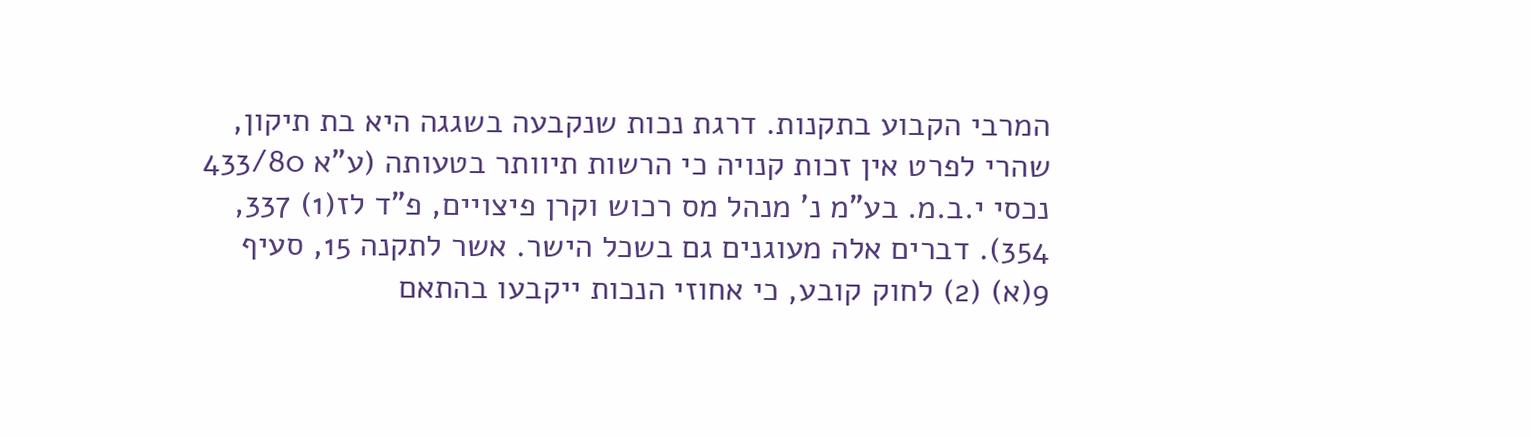המרבי הקבוע בתקנות. דרגת נכות שנקבעה בשגגה היא בת תיקון, שהרי לפרט אין זכות קנויה כי הרשות תיוותר בטעותה (ע"א 433/80 נכסי י.ב.מ. בע"מ נ' מנהל מס רכוש וקרן פיצויים, פ"ד לז(1) 337, 354). דברים אלה מעוגנים גם בשכל הישר. אשר לתקנה 15, סעיף 9(א) (2) לחוק קובע, כי אחוזי הנכות ייקבעו בהתאם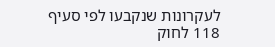לעקרונות שנקבעו לפי סעיף 118 לחוק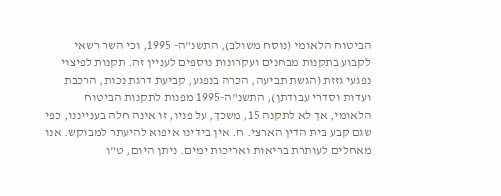הביטוח הלאומי (נוסח משולב), התשנ"ה- 1995, וכי השר רשאי לקבוע בתקנות מבחנים ועקרונות נוספים לעניין זה. תקנות לפיצוי נפגעי גזזת (הגשת תביעה, הכרה בנפגע, קביעת דרגת נכות, הרכבת ועדות וסדרי עבודתן), התשנ"ה-1995 מפנות לתקנות הביטוח הלאומי, אך לא לתקנה 15, משכך, על פניו, זו אינה חלה בענייננו, כפי שגם קבע בית הדין הארצי. ח. אין בידינו איפוא להיעתר למבוקש. אנו מאחלים לעותרת בריאות ואריכות ימים. ניתן היום, ט"ו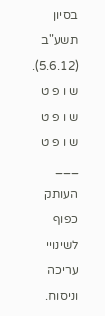בסיון תשע"ב (5.6.12). ש ו פ ט ש ו פ ט ש ו פ ט ___ העותק כפוף לשינויי עריכה וניסוח.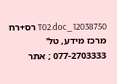12038750_T02.doc רס+רח מרכז מידע, טל' 077-2703333 ; אתר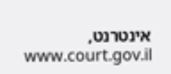אינטרנט, www.court.gov.il